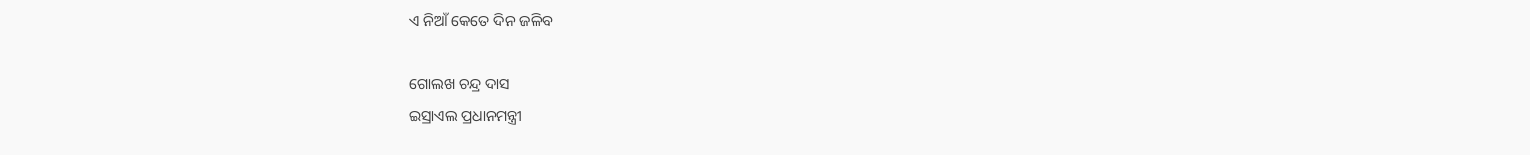ଏ ନିଆଁ କେତେ ଦିନ ଜଳିବ

ଗୋଲଖ ଚନ୍ଦ୍ର ଦାସ
ଇସ୍ରାଏଲ ପ୍ରଧାନମନ୍ତ୍ରୀ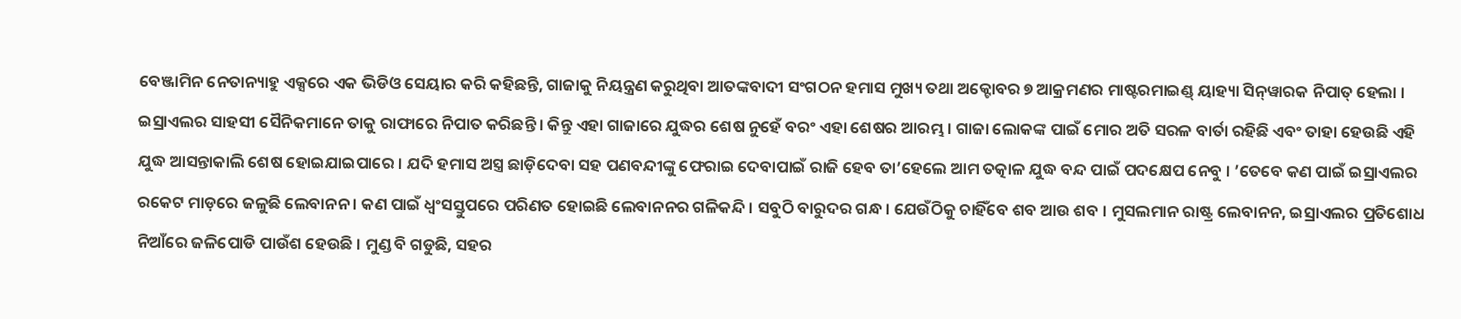ବେଞ୍ଜାମିନ ନେତାନ୍ୟାହୁ ଏକ୍ସରେ ଏକ ଭିଡିଓ ସେୟାର କରି କହିଛନ୍ତି, ଗାଜାକୁ ନିୟନ୍ତ୍ରଣ କରୁଥିବା ଆତଙ୍କବାଦୀ ସଂଗଠନ ହମାସ ମୁଖ୍ୟ ତଥା ଅକ୍ଟୋବର ୭ ଆକ୍ରମଣର ମାଷ୍ଟରମାଇଣ୍ଡ୍ ୟାହ୍ୟା ସିନ୍‌ୱାରକ ନିପାତ୍ ହେଲା । ଇସ୍ରାଏଲର ସାହସୀ ସୈନିକମାନେ ତାକୁ ରାଫାରେ ନିପାତ କରିଛନ୍ତି । କିନ୍ତୁ ଏହା ଗାଜାରେ ଯୁଦ୍ଧର ଶେଷ ନୁହେଁ ବରଂ ଏହା ଶେଷର ଆରମ୍ଭ । ଗାଜା ଲୋକଙ୍କ ପାଇଁ ମୋର ଅତି ସରଳ ବାର୍ତା ରହିଛି ଏବଂ ତାହା ହେଉଛି ଏହି ଯୁଦ୍ଧ ଆସନ୍ତାକାଲି ଶେଷ ହୋଇଯାଇପାରେ । ଯଦି ହମାସ ଅସ୍ତ୍ର ଛାଡ଼ିଦେବା ସହ ପଣବନ୍ଦୀଙ୍କୁ ଫେରାଇ ଦେବାପାଇଁ ରାଜି ହେବ ତା’ହେଲେ ଆମ ତତ୍କାଳ ଯୁଦ୍ଧ ବନ୍ଦ ପାଇଁ ପଦକ୍ଷେପ ନେବୁ । ’ତେବେ କଣ ପାଇଁ ଇସ୍ରାଏଲର ରକେଟ ମାଡ଼ରେ ଜଳୁଛି ଲେବାନନ । କଣ ପାଇଁ ଧ୍ୱଂସସ୍ତୁପରେ ପରିଣତ ହୋଇଛି ଲେବାନନର ଗଳିକନ୍ଦି । ସବୁଠି ବାରୁଦର ଗନ୍ଧ । ଯେଉଁଠିକୁ ଚାହିଁବେ ଶବ ଆଉ ଶବ । ମୁସଲମାନ ରାଷ୍ଟ୍ର ଲେବାନନ, ଇସ୍ରାଏଲର ପ୍ରତିଶୋଧ ନିଆଁରେ ଜଳିପୋଡି ପାଉଁଶ ହେଉଛି । ମୁଣ୍ଡ ବି ଗଡୁଛି, ସହର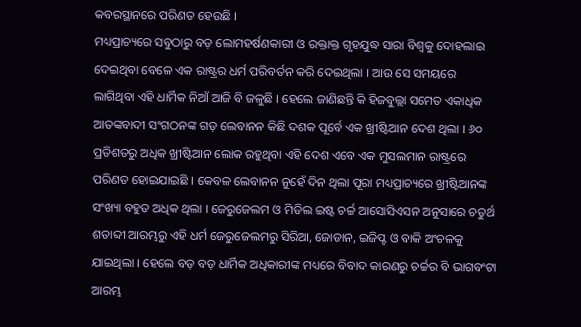କବରସ୍ଥାନରେ ପରିଣତ ହେଉଛି ।
ମଧ୍ୟପ୍ରାଚ୍ୟରେ ସବୁଠାରୁ ବଡ଼ ଲୋମହର୍ଷଣକାରୀ ଓ ରକ୍ତାକ୍ତ ଗୃହଯୁଦ୍ଧ ସାରା ବିଶ୍ୱକୁ ଦୋହଲାଇ ଦେଇଥିବା ବେଳେ ଏକ ରାଷ୍ଟ୍ରର ଧର୍ମ ପରିବର୍ତନ କରି ଦେଇଥିଲା । ଆଉ ସେ ସମୟରେ ଲାଗିଥିବା ଏହି ଧାର୍ମିକ ନିଆଁ ଆଜି ବି ଜଳୁଛି । ହେଲେ ଜାଣିଛନ୍ତି କି ହିଜବୁଲ୍ଲା ସମେତ ଏକାଧିକ ଆତଙ୍କବାଦୀ ସଂଗଠନଙ୍କ ଗଡ଼ ଲେବାନନ କିଛି ଦଶକ ପୂର୍ବେ ଏକ ଖ୍ରୀଷ୍ଟିଆନ ଦେଶ ଥିଲା । ୬୦ ପ୍ରତିଶତରୁ ଅଧିକ ଖ୍ରୀଷ୍ଟିଆନ ଲୋକ ରହୁଥିବା ଏହି ଦେଶ ଏବେ ଏକ ମୁସଲମାନ ରାଷ୍ଟ୍ରରେ ପରିଣତ ହୋଇଯାଇଛି । କେବଳ ଲେବାନନ ନୁହେଁ ଦିନ ଥିଲା ପୂରା ମଧ୍ୟପ୍ରାଚ୍ୟରେ ଖ୍ରୀଷ୍ଟିଆନଙ୍କ ସଂଖ୍ୟା ବହୁତ ଅଧିକ ଥିଲା । ଜେରୁଜେଲମ ଓ ମିଡିଲ ଇଷ୍ଟ ଚର୍ଚ୍ଚ ଆସୋସିଏସନ ଅନୁସାରେ ଚତୁର୍ଥ ଶତାବ୍ଦୀ ଆରମ୍ଭରୁ ଏହି ଧର୍ମ ଜେରୁଜେଲମରୁ ସିରିଆ, ଜୋଡାନ, ଇଜିପ୍ଟ ଓ ବାକି ଅଂଚଳକୁ ଯାଇଥିଲା । ହେଲେ ବଡ଼ ବଡ଼ ଧାର୍ମିକ ଅଧିକାରୀଙ୍କ ମଧ୍ୟରେ ବିବାଦ କାରଣରୁ ଚର୍ଚ୍ଚର ବି ଭାଗବଂଟା ଆରମ୍ଭ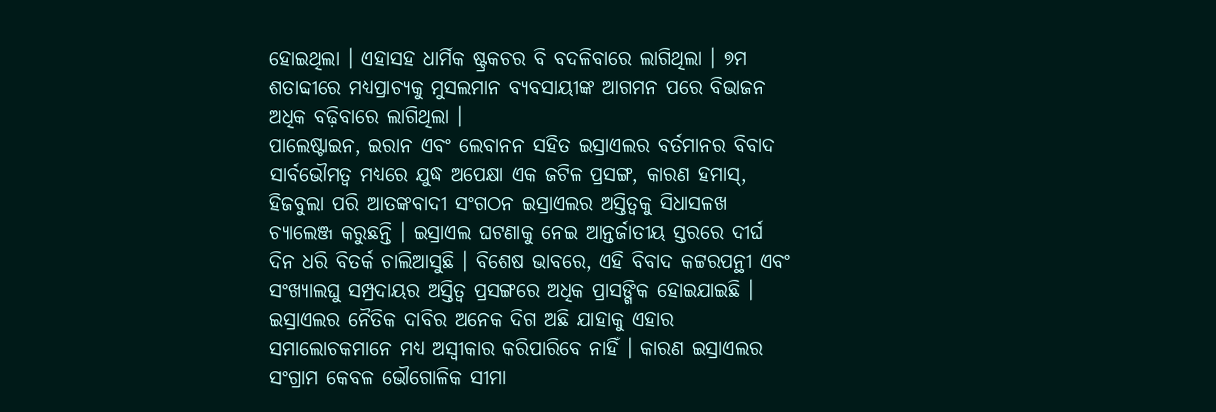ହୋଇଥିଲା । ଏହାସହ ଧାର୍ମିକ ଷ୍ଟ୍ରକଚର ବି ବଦଳିବାରେ ଲାଗିଥିଲା । ୭ମ ଶତାବ୍ଦୀରେ ମଧ୍ୟପ୍ରାଚ୍ୟକୁ ମୁସଲମାନ ବ୍ୟବସାୟୀଙ୍କ ଆଗମନ ପରେ ବିଭାଜନ ଅଧିକ ବଢ଼ିବାରେ ଲାଗିଥିଲା ।
ପାଲେଷ୍ଟାଇନ, ଇରାନ ଏବଂ ଲେବାନନ ସହିତ ଇସ୍ରାଏଲର ବର୍ତମାନର ବିବାଦ ସାର୍ବଭୌମତ୍ୱ ମଧ୍ୟରେ ଯୁଦ୍ଧ ଅପେକ୍ଷା ଏକ ଜଟିଳ ପ୍ରସଙ୍ଗ, କାରଣ ହମାସ୍‌, ହିଜବୁଲା ପରି ଆତଙ୍କବାଦୀ ସଂଗଠନ ଇସ୍ରାଏଲର ଅସ୍ତିତ୍ୱକୁ ସିଧାସଳଖ ଚ୍ୟାଲେଞ୍ଜ କରୁଛନ୍ତି । ଇସ୍ରାଏଲ ଘଟଣାକୁ ନେଇ ଆନ୍ତର୍ଜାତୀୟ ସ୍ତରରେ ଦୀର୍ଘ ଦିନ ଧରି ବିତର୍କ ଚାଲିଆସୁଛି । ବିଶେଷ ଭାବରେ, ଏହି ବିବାଦ କଟ୍ଟରପନ୍ଥୀ ଏବଂ ସଂଖ୍ୟାଲଘୁ ସମ୍ପ୍ରଦାୟର ଅସ୍ତିତ୍ୱ ପ୍ରସଙ୍ଗରେ ଅଧିକ ପ୍ରାସଙ୍ଗିକ ହୋଇଯାଇଛି । ଇସ୍ରାଏଲର ନୈତିକ ଦାବିର ଅନେକ ଦିଗ ଅଛି ଯାହାକୁ ଏହାର ସମାଲୋଚକମାନେ ମଧ୍ୟ ଅସ୍ୱୀକାର କରିପାରିବେ ନାହିଁ । କାରଣ ଇସ୍ରାଏଲର ସଂଗ୍ରାମ କେବଳ ଭୌଗୋଳିକ ସୀମା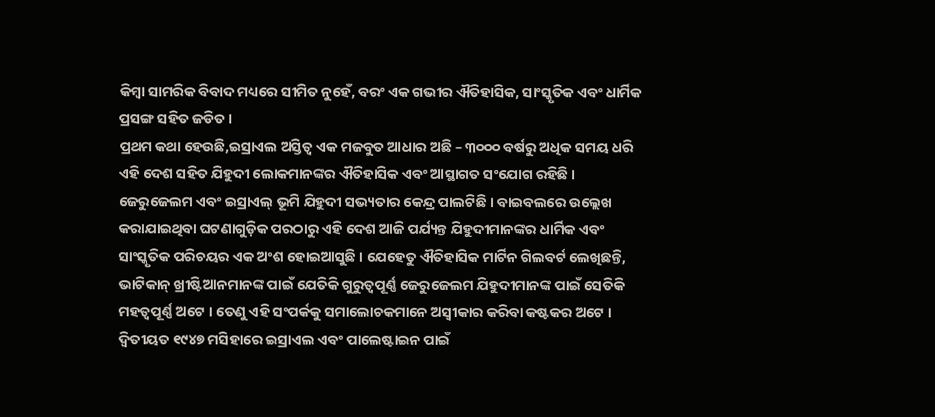କିମ୍ବା ସାମରିକ ବିବାଦ ମଧ୍ୟରେ ସୀମିତ ନୁହେଁ, ବରଂ ଏକ ଗଭୀର ଐତିହାସିକ, ସାଂସ୍କୃତିକ ଏବଂ ଧାର୍ମିକ ପ୍ରସଙ୍ଗ ସହିତ ଜଡିତ ।
ପ୍ରଥମ କଥା ହେଉଛି,ଇସ୍ରାଏଲ ଅସ୍ତିତ୍ୱ ଏକ ମଜବୁତ ଆଧାର ଅଛି – ୩୦୦୦ ବର୍ଷରୁ ଅଧିକ ସମୟ ଧରି ଏହି ଦେଶ ସହିତ ଯିହୁଦୀ ଲୋକମାନଙ୍କର ଐତିହାସିକ ଏବଂ ଆସ୍ଥାଗତ ସଂଯୋଗ ରହିଛି । ଜେରୁଜେଲମ ଏବଂ ଇସ୍ରାଏଲ୍ ଭୂମି ଯିହୁଦୀ ସଭ୍ୟତାର କେନ୍ଦ୍ର ପାଲଟିଛି । ବାଇବଲରେ ଉଲ୍ଲେଖ କରାଯାଇଥିବା ଘଟଣାଗୁଡ଼ିକ ପରଠାରୁ ଏହି ଦେଶ ଆଜି ପର୍ଯ୍ୟନ୍ତ ଯିହୁଦୀମାନଙ୍କର ଧାର୍ମିକ ଏବଂ ସାଂସ୍କୃତିକ ପରିଚୟର ଏକ ଅଂଶ ହୋଇଆସୁଛି । ଯେହେତୁ ଐତିହାସିକ ମାର୍ଟିନ ଗିଲବର୍ଟ ଲେଖିଛନ୍ତି, ଭାଟିକାନ୍ ଖ୍ରୀଷ୍ଟିଆନମାନଙ୍କ ପାଇଁ ଯେତିକି ଗୁରୁତ୍ୱପୂର୍ଣ୍ଣ ଜେରୁଜେଲମ ଯିହୁଦୀମାନଙ୍କ ପାଇଁ ସେତିକି ମହତ୍ୱପୂର୍ଣ୍ଣ ଅଟେ । ତେଣୁ ଏହି ସଂପର୍କକୁ ସମାଲୋଚକମାନେ ଅସ୍ୱୀକାର କରିବା କଷ୍ଟକର ଅଟେ ।
ଦ୍ୱିତୀୟତ ୧୯୪୭ ମସିହାରେ ଇସ୍ରାଏଲ ଏବଂ ପାଲେଷ୍ଟାଇନ ପାଇଁ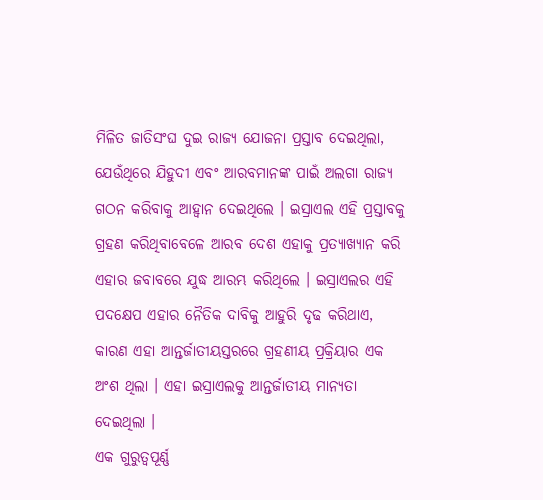ମିଳିତ ଜାତିସଂଘ ଦୁଇ ରାଜ୍ୟ ଯୋଜନା ପ୍ରସ୍ତାବ ଦେଇଥିଲା, ଯେଉଁଥିରେ ଯିହୁଦୀ ଏବଂ ଆରବମାନଙ୍କ ପାଇଁ ଅଲଗା ରାଜ୍ୟ ଗଠନ କରିବାକୁ ଆହ୍ୱାନ ଦେଇଥିଲେ । ଇସ୍ରାଏଲ ଏହି ପ୍ରସ୍ତାବକୁ ଗ୍ରହଣ କରିଥିବାବେଳେ ଆରବ ଦେଶ ଏହାକୁ ପ୍ରତ୍ୟାଖ୍ୟାନ କରି ଏହାର ଜବାବରେ ଯୁଦ୍ଧ ଆରମ୍ଭ କରିଥିଲେ । ଇସ୍ରାଏଲର ଏହି ପଦକ୍ଷେପ ଏହାର ନୈତିକ ଦାବିକୁ ଆହୁରି ଦୃଢ କରିଥାଏ, କାରଣ ଏହା ଆନ୍ତର୍ଜାତୀୟସ୍ତରରେ ଗ୍ରହଣୀୟ ପ୍ରକ୍ରିୟାର ଏକ ଅଂଶ ଥିଲା । ଏହା ଇସ୍ରାଏଲକୁ ଆନ୍ତର୍ଜାତୀୟ ମାନ୍ୟତା ଦେଇଥିଲା ।
ଏକ ଗୁରୁତ୍ୱପୂର୍ଣ୍ଣ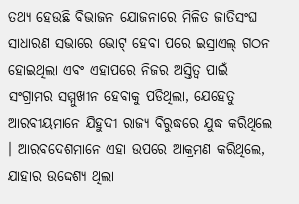ତଥ୍ୟ ହେଉଛି ବିଭାଜନ ଯୋଜନାରେ ମିଳିତ ଜାତିସଂଘ ସାଧାରଣ ସଭାରେ ଭୋଟ୍ ହେବା ପରେ ଇସ୍ରାଏଲ୍ ଗଠନ ହୋଇଥିଲା ଏବଂ ଏହାପରେ ନିଜର ଅସ୍ତିତ୍ୱ ପାଇଁ ସଂଗ୍ରାମର ସମ୍ମୁଖୀନ ହେବାକୁ ପଡିଥିଲା, ଯେହେତୁ ଆରବୀୟମାନେ ଯିହୁଦୀ ରାଜ୍ୟ ବିରୁଦ୍ଧରେ ଯୁଦ୍ଧ କରିଥିଲେ । ଆରବଦେଶମାନେ ଏହା ଉପରେ ଆକ୍ରମଣ କରିଥିଲେ, ଯାହାର ଉଦ୍ଦେଶ୍ୟ ଥିଲା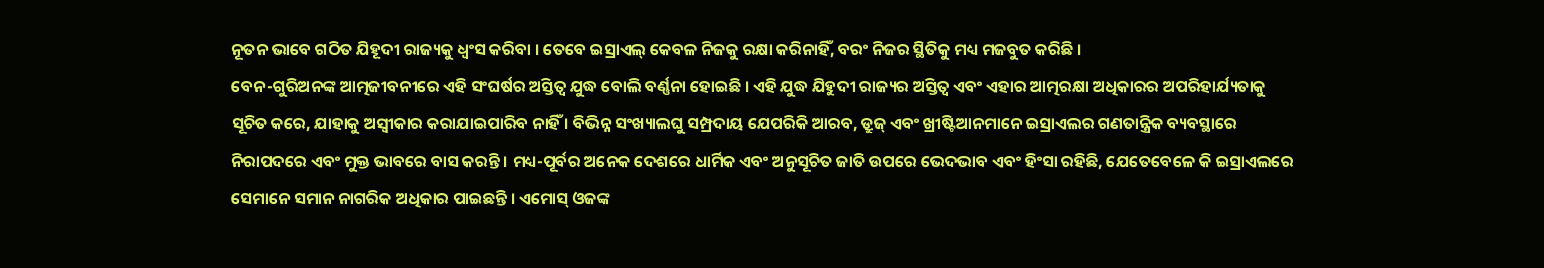ନୂତନ ଭାବେ ଗଠିତ ଯିହୂଦୀ ରାଜ୍ୟକୁ ଧ୍ୱଂସ କରିବା । ତେବେ ଇସ୍ରାଏଲ୍ କେବଳ ନିଜକୁ ରକ୍ଷା କରିନାହିଁ, ବରଂ ନିଜର ସ୍ଥିତିକୁ ମଧ୍ୟ ମଜବୁତ କରିଛି ।
ବେନ-ଗୁରିଅନଙ୍କ ଆତ୍ମଜୀବନୀରେ ଏହି ସଂଘର୍ଷର ଅସ୍ତିତ୍ୱ ଯୁଦ୍ଧ ବୋଲି ବର୍ଣ୍ଣନା ହୋଇଛି । ଏହି ଯୁଦ୍ଧ ଯିହୁଦୀ ରାଜ୍ୟର ଅସ୍ତିତ୍ୱ ଏବଂ ଏହାର ଆତ୍ମରକ୍ଷା ଅଧିକାରର ଅପରିହାର୍ଯ୍ୟତାକୁ ସୂଚିତ କରେ, ଯାହାକୁ ଅସ୍ୱୀକାର କରାଯାଇପାରିବ ନାହିଁ । ବିଭିନ୍ନ ସଂଖ୍ୟାଲଘୁ ସମ୍ପ୍ରଦାୟ ଯେପରିକି ଆରବ, ଡ୍ରୁଜ୍ ଏବଂ ଖ୍ରୀଷ୍ଟିଆନମାନେ ଇସ୍ରାଏଲର ଗଣତାନ୍ତ୍ରିକ ବ୍ୟବସ୍ଥାରେ ନିରାପଦରେ ଏବଂ ମୁକ୍ତ ଭାବରେ ବାସ କରନ୍ତି । ମଧ୍ୟ-ପୂର୍ବର ଅନେକ ଦେଶରେ ଧାର୍ମିକ ଏବଂ ଅନୁସୂଚିତ ଜାତି ଉପରେ ଭେଦଭାବ ଏବଂ ହିଂସା ରହିଛି, ଯେତେବେଳେ କି ଇସ୍ରାଏଲରେ ସେମାନେ ସମାନ ନାଗରିକ ଅଧିକାର ପାଇଛନ୍ତି । ଏମୋସ୍ ଓଜଙ୍କ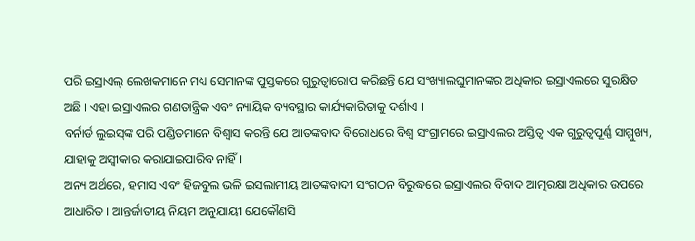ପରି ଇସ୍ରାଏଲ୍ ଲେଖକମାନେ ମଧ୍ୟ ସେମାନଙ୍କ ପୁସ୍ତକରେ ଗୁରୁତ୍ୱାରୋପ କରିଛନ୍ତି ଯେ ସଂଖ୍ୟାଲଘୁମାନଙ୍କର ଅଧିକାର ଇସ୍ରାଏଲରେ ସୁରକ୍ଷିତ ଅଛି । ଏହା ଇସ୍ରାଏଲର ଗଣତାନ୍ତ୍ରିକ ଏବଂ ନ୍ୟାୟିକ ବ୍ୟବସ୍ଥାର କାର୍ଯ୍ୟକାରିତାକୁ ଦର୍ଶାଏ ।
ବର୍ନାର୍ଡ ଲୁଇସ୍‌ଙ୍କ ପରି ପଣ୍ଡିତମାନେ ବିଶ୍ୱାସ କରନ୍ତି ଯେ ଆତଙ୍କବାଦ ବିରୋଧରେ ବିଶ୍ୱ ସଂଗ୍ରାମରେ ଇସ୍ରାଏଲର ଅସ୍ତିତ୍ୱ ଏକ ଗୁରୁତ୍ୱପୂର୍ଣ୍ଣ ସାମ୍ମୁଖ୍ୟ, ଯାହାକୁ ଅସ୍ୱୀକାର କରାଯାଇପାରିବ ନାହିଁ ।
ଅନ୍ୟ ଅର୍ଥରେ, ହମାସ ଏବଂ ହିଜବୁଲ ଭଳି ଇସଲାମୀୟ ଆତଙ୍କବାଦୀ ସଂଗଠନ ବିରୁଦ୍ଧରେ ଇସ୍ରାଏଲର ବିବାଦ ଆତ୍ମରକ୍ଷା ଅଧିକାର ଉପରେ ଆଧାରିତ । ଆନ୍ତର୍ଜାତୀୟ ନିୟମ ଅନୁଯାୟୀ ଯେକୌଣସି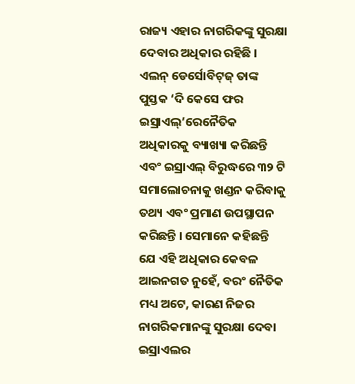ରାଜ୍ୟ ଏହାର ନାଗରିକଙ୍କୁ ସୁରକ୍ଷା ଦେବାର ଅଧିକାର ରହିଛି । ଏଲନ୍ ଡେର୍ସୋବିଟ୍‌ଜ୍ ତାଙ୍କ ପୁସ୍ତକ ‘ଦି କେସେ ଫର ଇସ୍ରାଏଲ୍‌’ରେନୈତିକ ଅଧିକାରକୁ ବ୍ୟାଖ୍ୟା କରିଛନ୍ତି ଏବଂ ଇସ୍ରାଏଲ୍ ବିରୁଦ୍ଧରେ ୩୨ ଟି ସମାଲୋଚନାକୁ ଖଣ୍ଡନ କରିବାକୁ ତଥ୍ୟ ଏବଂ ପ୍ରମାଣ ଉପସ୍ଥାପନ କରିଛନ୍ତି । ସେମାନେ କହିଛନ୍ତି ଯେ ଏହି ଅଧିକାର କେବଳ ଆଇନଗତ ନୁହେଁ, ବରଂ ନୈତିକ ମଧ୍ୟ ଅଟେ, କାରଣ ନିଜର ନାଗରିକମାନଙ୍କୁ ସୁରକ୍ଷା ଦେବା ଇସ୍ରାଏଲର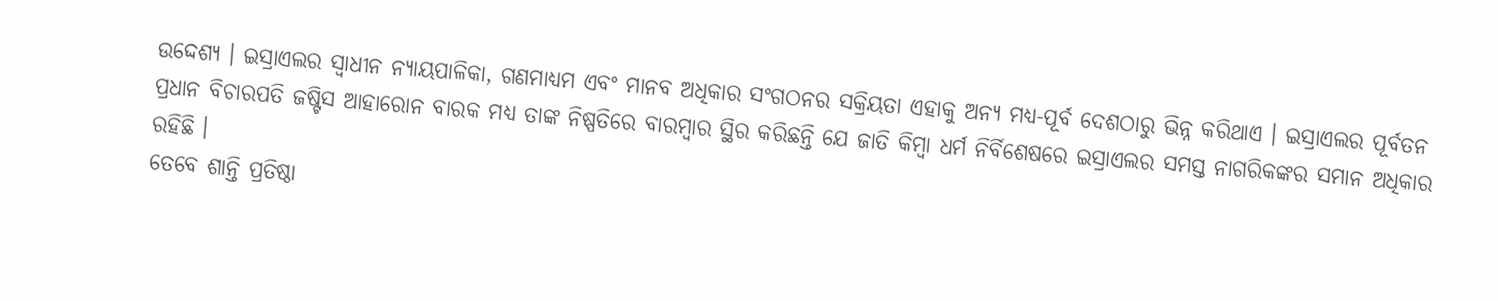ଉଦ୍ଦେଶ୍ୟ । ଇସ୍ରାଏଲର ସ୍ୱାଧୀନ ନ୍ୟାୟପାଳିକା, ଗଣମାଧ୍ୟମ ଏବଂ ମାନବ ଅଧିକାର ସଂଗଠନର ସକ୍ରିୟତା ଏହାକୁ ଅନ୍ୟ ମଧ୍ୟ-ପୂର୍ବ ଦେଶଠାରୁ ଭିନ୍ନ କରିଥାଏ । ଇସ୍ରାଏଲର ପୂର୍ବତନ ପ୍ରଧାନ ବିଚାରପତି ଜଷ୍ଟିସ ଆହାରୋନ ବାରକ ମଧ୍ୟ ତାଙ୍କ ନିଷ୍ପତିରେ ବାରମ୍ବାର ସ୍ଥିର କରିଛନ୍ତି ଯେ ଜାତି କିମ୍ବା ଧର୍ମ ନିର୍ବିଶେଷରେ ଇସ୍ରାଏଲର ସମସ୍ତ ନାଗରିକଙ୍କର ସମାନ ଅଧିକାର ରହିଛି ।
ତେବେ ଶାନ୍ତି ପ୍ରତିଷ୍ଠା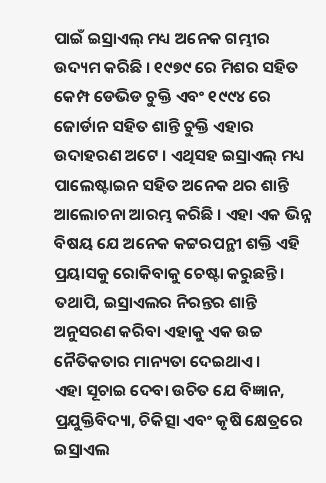ପାଇଁ ଇସ୍ରାଏଲ୍ ମଧ୍ୟ ଅନେକ ଗମ୍ଭୀର ଉଦ୍ୟମ କରିଛି । ୧୯୭୯ ରେ ମିଶର ସହିତ କେମ୍ପ ଡେଭିଡ ଚୁକ୍ତି ଏବଂ ୧୯୯୪ ରେ ଜୋର୍ଡାନ ସହିତ ଶାନ୍ତି ଚୁକ୍ତି ଏହାର ଉଦାହରଣ ଅଟେ । ଏଥିସହ ଇସ୍ରାଏଲ୍ ମଧ୍ୟ ପାଲେଷ୍ଟାଇନ ସହିତ ଅନେକ ଥର ଶାନ୍ତି ଆଲୋଚନା ଆରମ୍ଭ କରିଛି । ଏହା ଏକ ଭିନ୍ନ ବିଷୟ ଯେ ଅନେକ କଟ୍ଟରପନ୍ଥୀ ଶକ୍ତି ଏହି ପ୍ରୟାସକୁ ରୋକିବାକୁ ଚେଷ୍ଟା କରୁଛନ୍ତି । ତଥାପି, ଇସ୍ରାଏଲର ନିରନ୍ତର ଶାନ୍ତି ଅନୁସରଣ କରିବା ଏହାକୁ ଏକ ଉଚ୍ଚ ନୈତିକତାର ମାନ୍ୟତା ଦେଇଥାଏ ।
ଏହା ସୂଚାଇ ଦେବା ଉଚିତ ଯେ ବିଜ୍ଞାନ, ପ୍ରଯୁକ୍ତିବିଦ୍ୟା, ଚିକିତ୍ସା ଏବଂ କୃଷି କ୍ଷେତ୍ରରେ ଇସ୍ରାଏଲ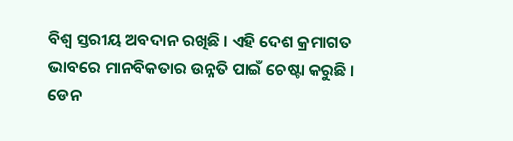ବିଶ୍ୱ ସ୍ତରୀୟ ଅବଦାନ ରଖିଛି । ଏହି ଦେଶ କ୍ରମାଗତ ଭାବରେ ମାନବିକତାର ଉନ୍ନତି ପାଇଁ ଚେଷ୍ଟା କରୁଛି ।
ଡେନ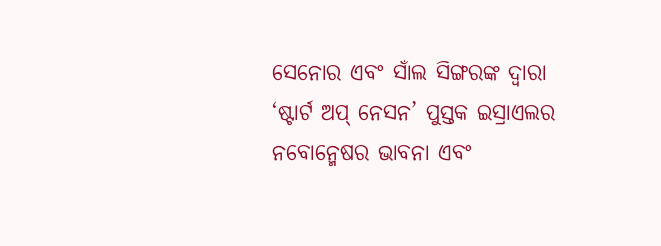ସେନୋର ଏବଂ ସାଁଲ ସିଙ୍ଗରଙ୍କ ଦ୍ୱାରା ‘ଷ୍ଟାର୍ଟ ଅପ୍ ନେସନ’ ପୁସ୍ତକ ଇସ୍ରାଏଲର ନବୋନ୍ମେଷର ଭାବନା ଏବଂ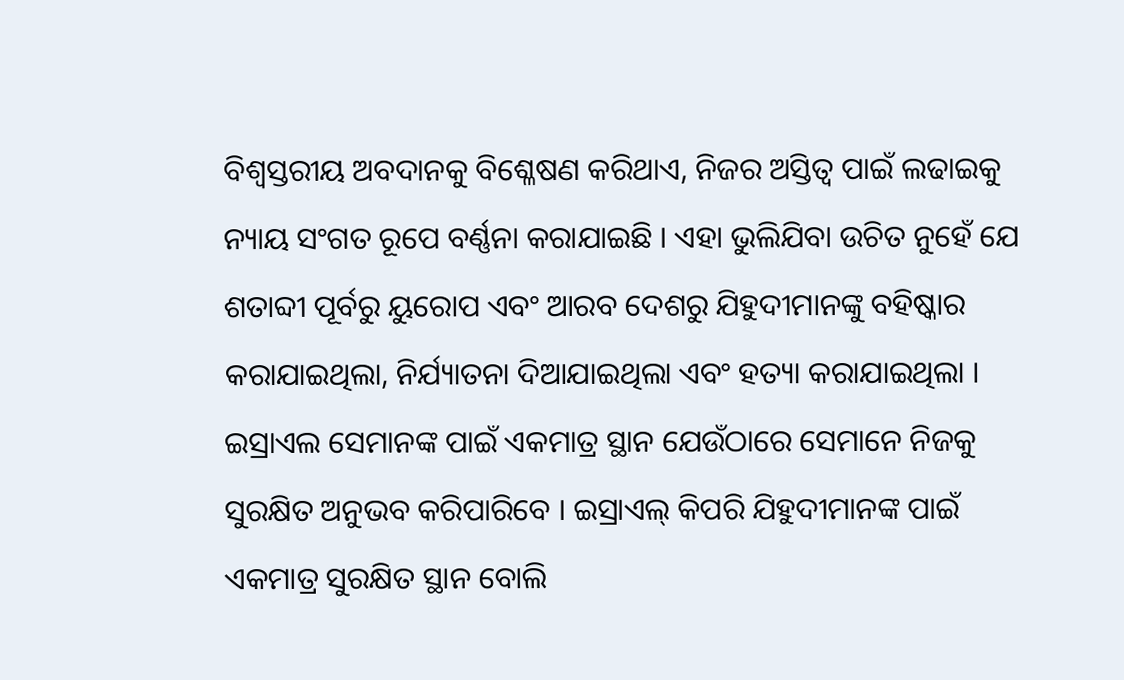ବିଶ୍ୱସ୍ତରୀୟ ଅବଦାନକୁ ବିଶ୍ଳେଷଣ କରିଥାଏ, ନିଜର ଅସ୍ତିତ୍ୱ ପାଇଁ ଲଢାଇକୁ ନ୍ୟାୟ ସଂଗତ ରୂପେ ବର୍ଣ୍ଣନା କରାଯାଇଛି । ଏହା ଭୁଲିଯିବା ଉଚିତ ନୁହେଁ ଯେ ଶତାବ୍ଦୀ ପୂର୍ବରୁ ୟୁରୋପ ଏବଂ ଆରବ ଦେଶରୁ ଯିହୁଦୀମାନଙ୍କୁ ବହିଷ୍କାର କରାଯାଇଥିଲା, ନିର୍ଯ୍ୟାତନା ଦିଆଯାଇଥିଲା ଏବଂ ହତ୍ୟା କରାଯାଇଥିଲା । ଇସ୍ରାଏଲ ସେମାନଙ୍କ ପାଇଁ ଏକମାତ୍ର ସ୍ଥାନ ଯେଉଁଠାରେ ସେମାନେ ନିଜକୁ ସୁରକ୍ଷିତ ଅନୁଭବ କରିପାରିବେ । ଇସ୍ରାଏଲ୍ କିପରି ଯିହୁଦୀମାନଙ୍କ ପାଇଁ ଏକମାତ୍ର ସୁରକ୍ଷିତ ସ୍ଥାନ ବୋଲି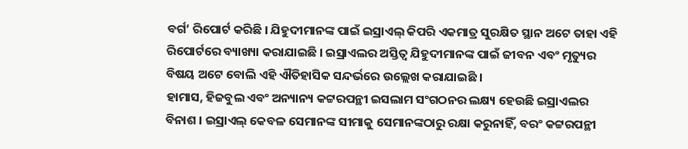ବର୍ଗ’ ରିପୋର୍ଟ କରିଛି । ଯିହୁଦୀମାନଙ୍କ ପାଇଁ ଇସ୍ରାଏଲ୍ କିପରି ଏକମାତ୍ର ସୁରକ୍ଷିତ ସ୍ଥାନ ଅଟେ ତାହା ଏହି ରିପୋର୍ଟରେ ବ୍ୟାଖ୍ୟା କରାଯାଇଛି । ଇସ୍ରାଏଲର ଅସ୍ତିତ୍ୱ ଯିହୁଦୀମାନଙ୍କ ପାଇଁ ଜୀବନ ଏବଂ ମୃତ୍ୟୁର ବିଷୟ ଅଟେ ବୋଲି ଏହି ଐତିହାସିକ ସନ୍ଦର୍ଭରେ ଉଲ୍ଲେଖ କରାଯାଇଛି ।
ହାମାସ, ହିଜବୁଲ ଏବଂ ଅନ୍ୟାନ୍ୟ କଟ୍ଟରପନ୍ଥୀ ଇସଲାମ ସଂଗଠନର ଲକ୍ଷ୍ୟ ହେଉଛି ଇସ୍ରାଏଲର ବିନାଶ । ଇସ୍ରାଏଲ୍ କେବଳ ସେମାନଙ୍କ ସୀମାକୁ ସେମାନଙ୍କଠାରୁ ରକ୍ଷା କରୁନାହିଁ, ବରଂ କଟ୍ଟରପନ୍ଥୀ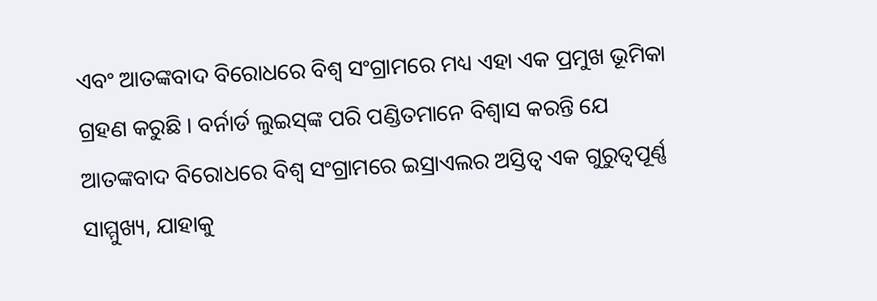ଏବଂ ଆତଙ୍କବାଦ ବିରୋଧରେ ବିଶ୍ୱ ସଂଗ୍ରାମରେ ମଧ୍ୟ ଏହା ଏକ ପ୍ରମୁଖ ଭୂମିକା ଗ୍ରହଣ କରୁଛି । ବର୍ନାର୍ଡ ଲୁଇସ୍‌ଙ୍କ ପରି ପଣ୍ଡିତମାନେ ବିଶ୍ୱାସ କରନ୍ତି ଯେ ଆତଙ୍କବାଦ ବିରୋଧରେ ବିଶ୍ୱ ସଂଗ୍ରାମରେ ଇସ୍ରାଏଲର ଅସ୍ତିତ୍ୱ ଏକ ଗୁରୁତ୍ୱପୂର୍ଣ୍ଣ ସାମ୍ମୁଖ୍ୟ, ଯାହାକୁ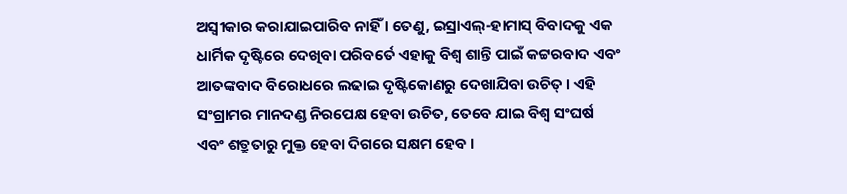ଅସ୍ୱୀକାର କରାଯାଇପାରିବ ନାହିଁ । ତେଣୁ, ଇସ୍ରାଏଲ୍‌-ହାମାସ୍ ବିବାଦକୁ ଏକ ଧାର୍ମିକ ଦୃଷ୍ଟିରେ ଦେଖିବା ପରିବର୍ତେ ଏହାକୁ ବିଶ୍ୱ ଶାନ୍ତି ପାଇଁ କଟ୍ଟରବାଦ ଏବଂ ଆତଙ୍କବାଦ ବିରୋଧରେ ଲଢାଇ ଦୃଷ୍ଟିକୋଣରୁ ଦେଖାଯିବା ଉଚିତ୍ । ଏହି ସଂଗ୍ରାମର ମାନଦଣ୍ଡ ନିରପେକ୍ଷ ହେବା ଉଚିତ, ତେବେ ଯାଇ ବିଶ୍ୱ ସଂଘର୍ଷ ଏବଂ ଶତ୍ରୁତାରୁ ମୁକ୍ତ ହେବା ଦିଗରେ ସକ୍ଷମ ହେବ ।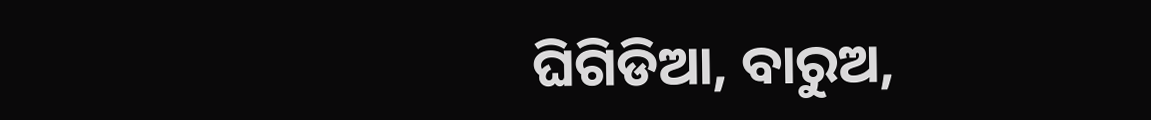ଘିଗିଡିଆ, ବାରୁଅ,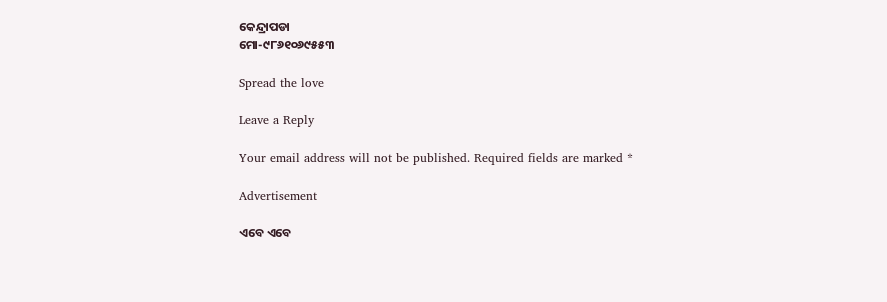କେନ୍ଦ୍ରାପଡା
ମୋ-୯୮୬୧୦୬୯୫୫୩

Spread the love

Leave a Reply

Your email address will not be published. Required fields are marked *

Advertisement

ଏବେ ଏବେ